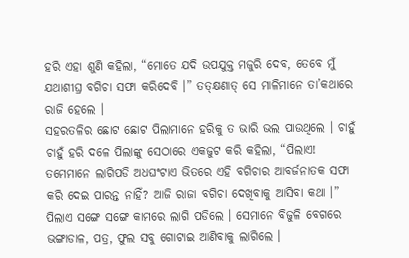ହରି ଏହା ଶୁଣି କହିଲା, “ମୋତେ ଯଦି ଉପଯୁକ୍ତ ମଜୁରି ଦେବ, ତେବେ ମୁଁ ଯଥାଶୀଘ୍ର ବଗିଚା ସଫା କରିଦେବି ।” ତତ୍କ୍ଷଣାତ୍ ସେ ମାଳିମାନେ ତା’କଥାରେ ରାଜି ହେଲେ ।
ସହରତଳିର ଛୋଟ ଛୋଟ ପିଲାମାନେ ହରିକୁ ତ ଭାରି ଭଲ ପାଉଥିଲେ । ଚାହୁଁ ଚାହୁଁ ହରି ଦଳେ ପିଲାଙ୍କୁ ସେଠାରେ ଏକଜୁଟ କରି କହିଲା, “ପିଲାଏ! ତମେମାନେ ଲାଗିପଡି ଅଧଘଂଟାଏ ଭିତରେ ଏହି ବଗିଚାର ଆବର୍ଜନାତକ ସଫା କରି ଦେଇ ପାରନ୍ତ ନାହିଁ? ଆଜି ରାଜା ବଗିଚା ଦେଖିବାକୁ ଆସିବା କଥା ।”
ପିଲାଏ ସଙ୍ଗେ ସଙ୍ଗେ କାମରେ ଲାଗି ପଡିଲେ । ସେମାନେ ବିଜୁଳି ବେଗରେ ଭଙ୍ଗାଡାଳ, ପତ୍ର, ଫୁଲ ସବୁ ଗୋଟାଇ ଆଣିବାକୁ ଲାଗିଲେ ।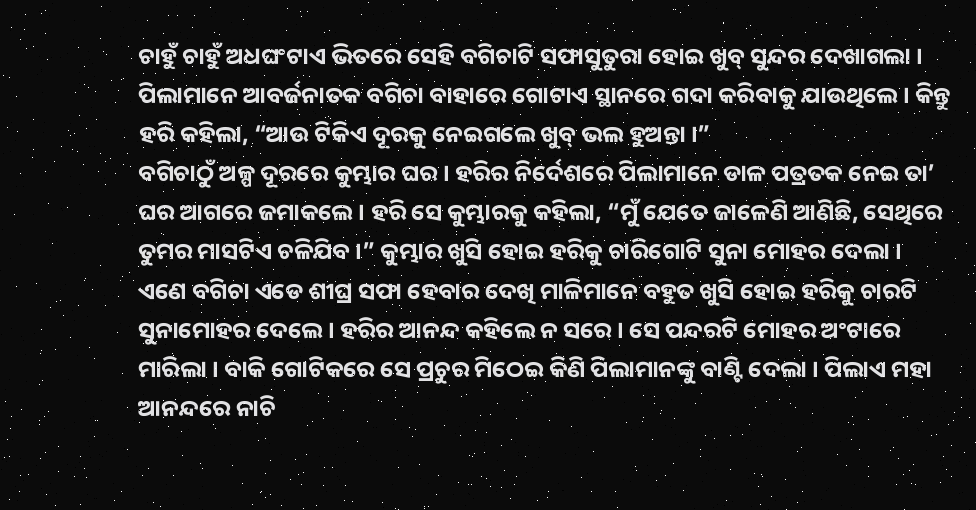ଚାହୁଁ ଚାହୁଁ ଅଧଘଂଟାଏ ଭିତରେ ସେହି ବଗିଚାଟି ସଫାସୁତୁରା ହୋଇ ଖୁବ୍ ସୁନ୍ଦର ଦେଖାଗଲା । ପିଲାମାନେ ଆବର୍ଜନାତକ ବଗିଚା ବାହାରେ ଗୋଟାଏ ସ୍ଥାନରେ ଗଦା କରିବାକୁ ଯାଉଥିଲେ । କିନ୍ତୁ ହରି କହିଲା, “ଆଉ ଟିକିଏ ଦୂରକୁ ନେଇଗଲେ ଖୁବ୍ ଭଲ ହୁଅନ୍ତା ।”
ବଗିଚାଠୁଁ ଅଳ୍ପ ଦୂରରେ କୁମ୍ଭାର ଘର । ହରିର ନିର୍ଦେଶରେ ପିଲାମାନେ ଡାଳ ପତ୍ରତକ ନେଇ ତା’ ଘର ଆଗରେ ଜମାକଲେ । ହରି ସେ କୁମ୍ଭାରକୁ କହିଲା, “ମୁଁ ଯେତେ ଜାଳେଣି ଆଣିଛି, ସେଥିରେ ତୁମର ମାସଟିଏ ଚଳିଯିବ ।” କୁମ୍ଭାର ଖୁସି ହୋଇ ହରିକୁ ଚାରିଗୋଟି ସୁନା ମୋହର ଦେଲା ।
ଏଣେ ବଗିଚା ଏଡେ ଶୀଘ୍ର ସଫା ହେବାର ଦେଖି ମାଳିମାନେ ବହୁତ ଖୁସି ହୋଇ ହରିକୁ ଚାରଟି ସୁନାମୋହର ଦେଲେ । ହରିର ଆନନ୍ଦ କହିଲେ ନ ସରେ । ସେ ପନ୍ଦରଟି ମୋହର ଅଂଟାରେ ମାରିଲା । ବାକି ଗୋଟିକରେ ସେ ପ୍ରଚୁର ମିଠେଇ କିଣି ପିଲାମାନଙ୍କୁ ବାଣ୍ଟି ଦେଲା । ପିଲାଏ ମହା ଆନନ୍ଦରେ ନାଚି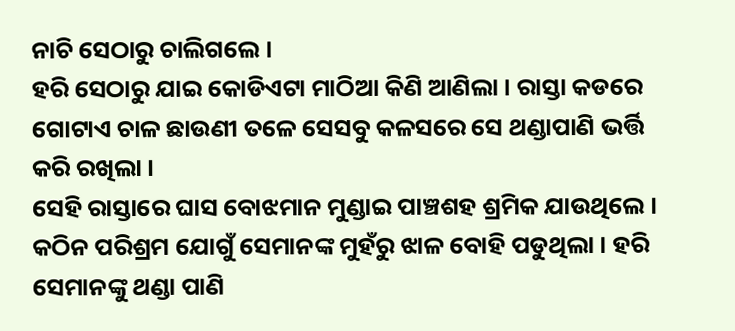ନାଚି ସେଠାରୁ ଚାଲିଗଲେ ।
ହରି ସେଠାରୁ ଯାଇ କୋଡିଏଟା ମାଠିଆ କିଣି ଆଣିଲା । ରାସ୍ତା କଡରେ ଗୋଟାଏ ଚାଳ ଛାଉଣୀ ତଳେ ସେସବୁ କଳସରେ ସେ ଥଣ୍ଡାପାଣି ଭର୍ତ୍ତି କରି ରଖିଲା ।
ସେହି ରାସ୍ତାରେ ଘାସ ବୋଝମାନ ମୁଣ୍ଡାଇ ପାଞ୍ଚଶହ ଶ୍ରମିକ ଯାଉଥିଲେ । କଠିନ ପରିଶ୍ରମ ଯୋଗୁଁ ସେମାନଙ୍କ ମୁହଁରୁ ଝାଳ ବୋହି ପଡୁଥିଲା । ହରି ସେମାନଙ୍କୁ ଥଣ୍ଡା ପାଣି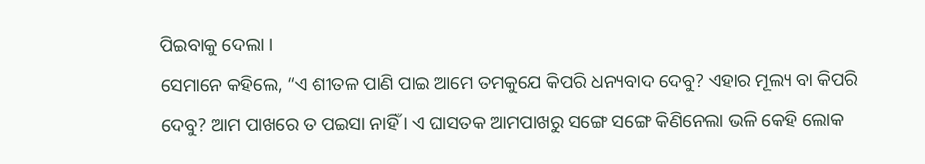ପିଇବାକୁ ଦେଲା ।
ସେମାନେ କହିଲେ, “ଏ ଶୀତଳ ପାଣି ପାଇ ଆମେ ତମକୁଯେ କିପରି ଧନ୍ୟବାଦ ଦେବୁ? ଏହାର ମୂଲ୍ୟ ବା କିପରି ଦେବୁ? ଆମ ପାଖରେ ତ ପଇସା ନାହିଁ । ଏ ଘାସତକ ଆମପାଖରୁ ସଙ୍ଗେ ସଙ୍ଗେ କିଣିନେଲା ଭଳି କେହି ଲୋକ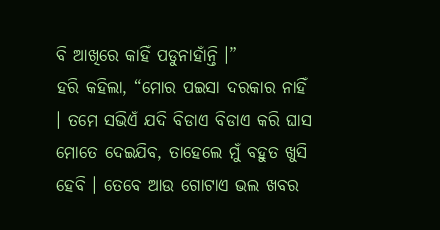ବି ଆଖିରେ କାହିଁ ପଡୁନାହାଁନ୍ତି ।”
ହରି କହିଲା, “ମୋର ପଇସା ଦରକାର ନାହିଁ । ତମେ ସଭିଏଁ ଯଦି ବିଡାଏ ବିଡାଏ କରି ଘାସ ମୋତେ ଦେଇଯିବ, ତାହେଲେ ମୁଁ ବହୁତ ଖୁସି ହେବି । ତେବେ ଆଉ ଗୋଟାଏ ଭଲ ଖବର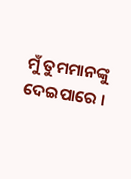ମୁଁ ତୁମମାନଙ୍କୁ ଦେଇପାରେ ।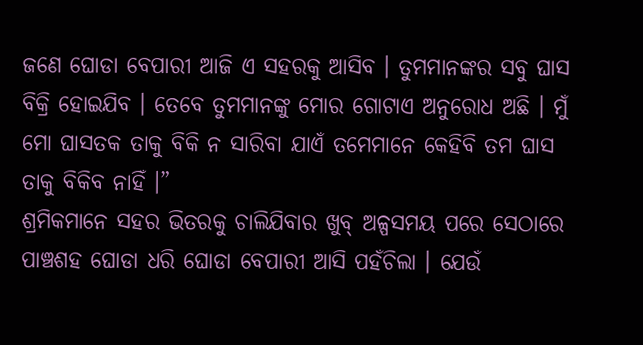ଜଣେ ଘୋଡା ବେପାରୀ ଆଜି ଏ ସହରକୁ ଆସିବ । ତୁମମାନଙ୍କର ସବୁ ଘାସ ବିକ୍ରି ହୋଇଯିବ । ତେବେ ତୁମମାନଙ୍କୁ ମୋର ଗୋଟାଏ ଅନୁରୋଧ ଅଛି । ମୁଁ ମୋ ଘାସତକ ତାକୁ ବିକି ନ ସାରିବା ଯାଏଁ ତମେମାନେ କେହିବି ତମ ଘାସ ତାକୁ ବିକିବ ନାହିଁ ।”
ଶ୍ରମିକମାନେ ସହର ଭିତରକୁ ଚାଲିଯିବାର ଖୁବ୍ ଅଳ୍ପସମୟ ପରେ ସେଠାରେ ପାଞ୍ଚଶହ ଘୋଡା ଧରି ଘୋଡା ବେପାରୀ ଆସି ପହଁଚିଲା । ଯେଉଁ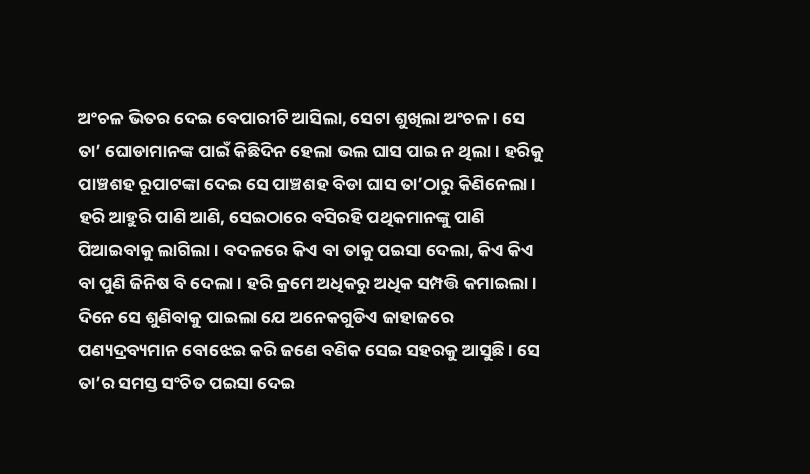ଅଂଚଳ ଭିତର ଦେଇ ବେପାରୀଟି ଆସିଲା, ସେଟା ଶୁଖିଲା ଅଂଚଳ । ସେ ତା’ ଘୋଡାମାନଙ୍କ ପାଇଁ କିଛିଦିନ ହେଲା ଭଲ ଘାସ ପାଇ ନ ଥିଲା । ହରିକୁ ପାଞ୍ଚଶହ ରୂପାଟଙ୍କା ଦେଇ ସେ ପାଞ୍ଚଶହ ବିଡା ଘାସ ତା’ଠାରୁ କିଣିନେଲା ।
ହରି ଆହୁରି ପାଣି ଆଣି, ସେଇଠାରେ ବସିରହି ପଥିକମାନଙ୍କୁ ପାଣି ପିଆଇବାକୁ ଲାଗିଲା । ବଦଳରେ କିଏ ବା ତାକୁ ପଇସା ଦେଲା, କିଏ କିଏ ବା ପୁଣି ଜିନିଷ ବି ଦେଲା । ହରି କ୍ରମେ ଅଧିକରୁ ଅଧିକ ସମ୍ପତ୍ତି କମାଇଲା ।
ଦିନେ ସେ ଶୁଣିବାକୁ ପାଇଲା ଯେ ଅନେକଗୁଡିଏ ଜାହାଜରେ ପଣ୍ୟଦ୍ରବ୍ୟମାନ ବୋଝେଇ କରି ଜଣେ ବଣିକ ସେଇ ସହରକୁ ଆସୁଛି । ସେ ତା’ର ସମସ୍ତ ସଂଚିତ ପଇସା ଦେଇ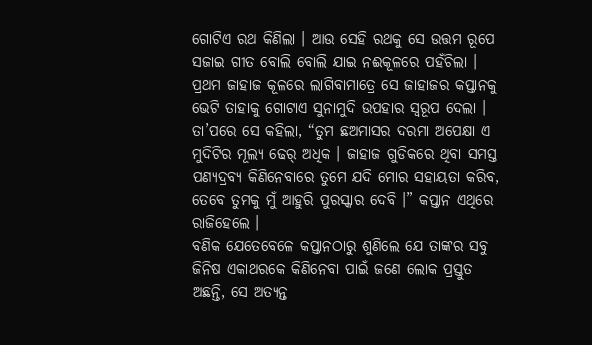ଗୋଟିଏ ରଥ କିଣିଲା । ଆଉ ସେହି ରଥକୁ ସେ ଉତ୍ତମ ରୂପେ ସଜାଇ ଗୀତ ବୋଲି ବୋଲି ଯାଇ ନଈକୂଳରେ ପହଁଚିଲା ।
ପ୍ରଥମ ଜାହାଜ କୂଳରେ ଲାଗିବାମାତ୍ରେ ସେ ଜାହାଜର କପ୍ତାନକୁ ଭେଟି ତାହାକୁ ଗୋଟାଏ ସୁନାମୁଦି ଉପହାର ସ୍ୱରୂପ ଦେଲା । ତା’ପରେ ସେ କହିଲା, “ତୁମ ଛଅମାସର ଦରମା ଅପେକ୍ଷା ଏ ମୁଦିଟିର ମୂଲ୍ୟ ଢେର୍ ଅଧିକ । ଜାହାଜ ଗୁଡିକରେ ଥିବା ସମସ୍ତ ପଣ୍ୟଦ୍ରବ୍ୟ କିଣିନେବାରେ ତୁମେ ଯଦି ମୋର ସହାୟତା କରିବ, ତେବେ ତୁମକୁ ମୁଁ ଆହୁରି ପୁରସ୍କାର ଦେବି ।” କପ୍ତାନ ଏଥିରେ ରାଜିହେଲେ ।
ବଣିକ ଯେତେବେଳେ କପ୍ତାନଠାରୁ ଶୁଣିଲେ ଯେ ତାଙ୍କର ସବୁ ଜିନିଷ ଏକାଥରକେ କିଣିନେବା ପାଇଁ ଜଣେ ଲୋକ ପ୍ରସ୍ତୁତ ଅଛନ୍ତି, ସେ ଅତ୍ୟନ୍ତ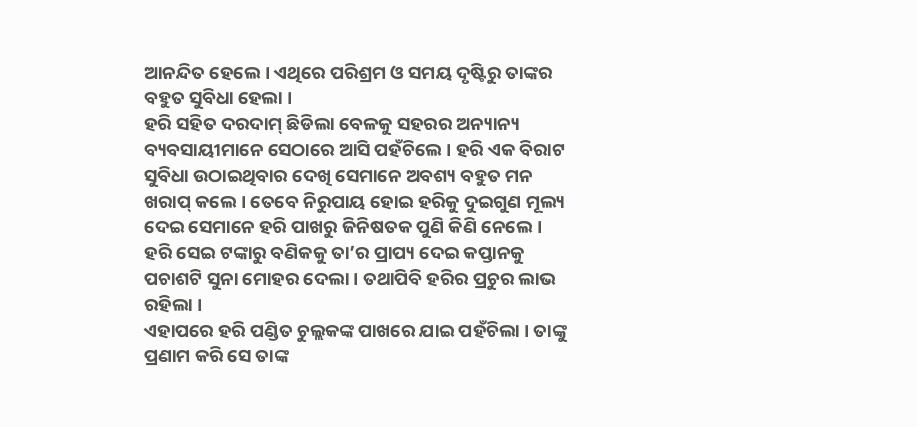ଆନନ୍ଦିତ ହେଲେ । ଏଥିରେ ପରିଶ୍ରମ ଓ ସମୟ ଦୃଷ୍ଟିରୁ ତାଙ୍କର ବହୁତ ସୁବିଧା ହେଲା ।
ହରି ସହିତ ଦରଦାମ୍ ଛିଡିଲା ବେଳକୁ ସହରର ଅନ୍ୟାନ୍ୟ ବ୍ୟବସାୟୀମାନେ ସେଠାରେ ଆସି ପହଁଚିଲେ । ହରି ଏକ ବିରାଟ ସୁବିଧା ଉଠାଇଥିବାର ଦେଖି ସେମାନେ ଅବଶ୍ୟ ବହୁତ ମନ ଖରାପ୍ କଲେ । ତେବେ ନିରୁପାୟ ହୋଇ ହରିକୁ ଦୁଇଗୁଣ ମୂଲ୍ୟ ଦେଇ ସେମାନେ ହରି ପାଖରୁ ଜିନିଷତକ ପୁଣି କିଣି ନେଲେ । ହରି ସେଇ ଟଙ୍କାରୁ ବଣିକକୁ ତା’ର ପ୍ରାପ୍ୟ ଦେଇ କପ୍ତାନକୁ ପଚାଶଟି ସୁନା ମୋହର ଦେଲା । ତଥାପିବି ହରିର ପ୍ରଚୁର ଲାଭ ରହିଲା ।
ଏହାପରେ ହରି ପଣ୍ଡିତ ଚୁଲ୍ଲକଙ୍କ ପାଖରେ ଯାଇ ପହଁଚିଲା । ତାଙ୍କୁ ପ୍ରଣାମ କରି ସେ ତାଙ୍କ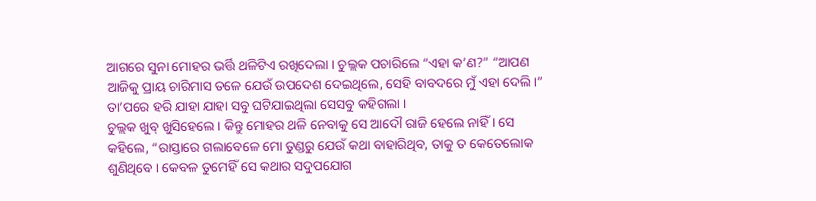ଆଗରେ ସୁନା ମୋହର ଭର୍ତ୍ତି ଥଳିଟିଏ ରଖିଦେଲା । ଚୁଲ୍ଲକ ପଚାରିଲେ “ଏହା କ’ଣ?” “ଆପଣ ଆଜିକୁ ପ୍ରାୟ ଚାରିମାସ ତଳେ ଯେଉଁ ଉପଦେଶ ଦେଇଥିଲେ, ସେହି ବାବଦରେ ମୁଁ ଏହା ଦେଲି ।” ତା’ପରେ ହରି ଯାହା ଯାହା ସବୁ ଘଟିଯାଇଥିଲା ସେସବୁ କହିଗଲା ।
ଚୁଲ୍ଲକ ଖୁବ୍ ଖୁସିହେଲେ । କିନ୍ତୁ ମୋହର ଥଳି ନେବାକୁ ସେ ଆଦୌ ରାଜି ହେଲେ ନାହିଁ । ସେ କହିଲେ, “ରାସ୍ତାରେ ଗଲାବେଳେ ମୋ ତୁଣ୍ଡରୁ ଯେଉଁ କଥା ବାହାରିଥିବ, ତାକୁ ତ କେତେଲୋକ ଶୁଣିଥିବେ । କେବଳ ତୁମେହିଁ ସେ କଥାର ସଦୁପଯୋଗ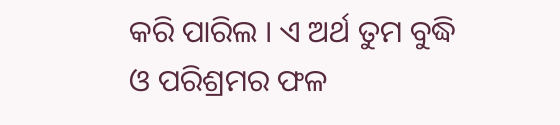କରି ପାରିଲ । ଏ ଅର୍ଥ ତୁମ ବୁଦ୍ଧି ଓ ପରିଶ୍ରମର ଫଳ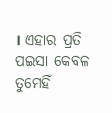। ଏହାର ପ୍ରତି ପଇସା କେବଳ ତୁମେହିଁ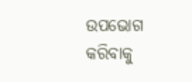ଉପଭୋଗ କରିବାକୁ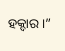ହକ୍ଦାର ।”